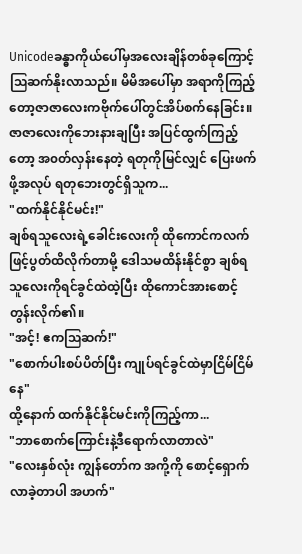Unicodeခန္ဓာကိုယ်ပေါ်မှအလေးချိန်တစ်ခုကြောင့် ဩဆက်နိုးလာသည်။ မိမိအပေါ်မှာ အရာကိုကြည့်တော့ဇာဇာလေးကဗိုက်ပေါ်တွင်အိပ်စက်နေခြင်း။ ဇာဇာလေးကိုဘေးနားချပြီး အပြင်ထွက်ကြည့်တော့ အ၀တ်လှန်းနေတဲ့ ရတုကိုမြင်လျှင် ပြေးဖက်ဖို့အလုပ် ရတုဘေးတွင်ရှိသူက...
"ထက်နိုင်နိုင်မင်း!"
ချစ်ရသူလေးရဲ့ခေါင်းလေးကို ထိုကောင်ကလက်ဖြင့်ပွတ်ထိလိုက်တာမို့ ဒေါသမထိန်းနိုင်စွာ ချစ်ရသူလေးကိုရင်ခွင်ထဲထဲ့ပြီး ထိုကောင်အားစောင့်တွန်းလိုက်၏။
"အင့်! ဧကဩဆက်!"
"စောက်ပါးစပ်ပိတ်ပြီး ကျုပ်ရင်ခွင်ထဲမှာငြိမ်ငြိမ်နေ"
ထို့နောက် ထက်နိုင်နိုင်မင်းကိုကြည့်ကာ...
"ဘာစောက်ကြောင်းနဲ့ဒီရောက်လာတာလဲ"
"လေးနှစ်လုံး ကျွန်တော်က အကို့ကို စောင့်ရှောက်လာခဲ့တာပါ အဟက်"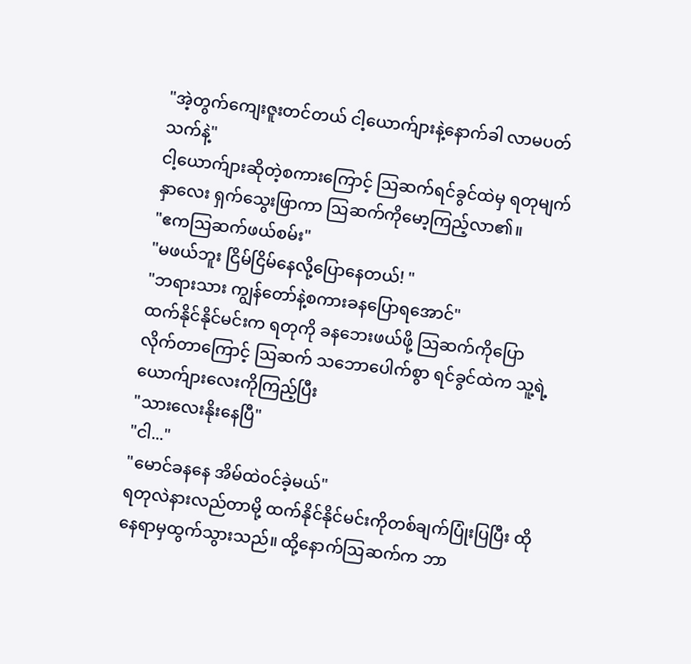"အဲ့တွက်ကျေးဇူးတင်တယ် ငါ့ယောက်ျားနဲ့နောက်ခါ လာမပတ်သက်နဲ့"
ငါ့ယောက်ျားဆိုတဲ့စကားကြောင့် ဩဆက်ရင်ခွင်ထဲမှ ရတုမျက်နှာလေး ရှက်သွေးဖြာကာ ဩဆက်ကိုမော့ကြည့်လာ၏။
"ဧကဩဆက်ဖယ်စမ်း"
"မဖယ်ဘူး ငြိမ်ငြိမ်နေလို့ပြောနေတယ်! "
"ဘရားသား ကျွန်တော်နဲ့စကားခနပြောရအောင်"
ထက်နိုင်နိုင်မင်းက ရတုကို ခနဘေးဖယ်ဖို့ ဩဆက်ကိုပြောလိုက်တာကြောင့် ဩဆက် သဘောပေါက်စွာ ရင်ခွင်ထဲက သူ့ရဲ့ယောက်ျားလေးကိုကြည့်ပြီး
"သားလေးနိုးနေပြီ"
"ငါ..."
"မောင်ခနနေ အိမ်ထဲ၀င်ခဲ့မယ်"
ရတုလဲနားလည်တာမို့ ထက်နိုင်နိုင်မင်းကိုတစ်ချက်ပြုံးပြပြီး ထိုနေရာမှထွက်သွားသည်။ ထို့နောက်ဩဆက်က ဘာ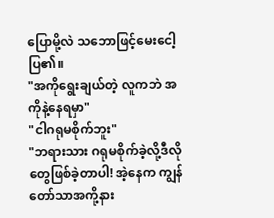ပြောမို့လဲ သဘောဖြင့်မေးငေါ့ပြ၏။
"အကိုရွေးချယ်တဲ့ လူကဘဲ အကိုနဲ့နေရမှာ"
"ငါဂရုမစိုက်ဘူး"
"ဘရားသား ဂရုမစိုက်ခဲ့လို့ဒီလိုတွေဖြစ်ခဲ့တာပါ! အဲ့နေက ကျွန်တော်သာအကို့နား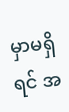မှာမရှိရင် အ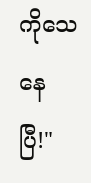ကိုသေနေပြီ!"